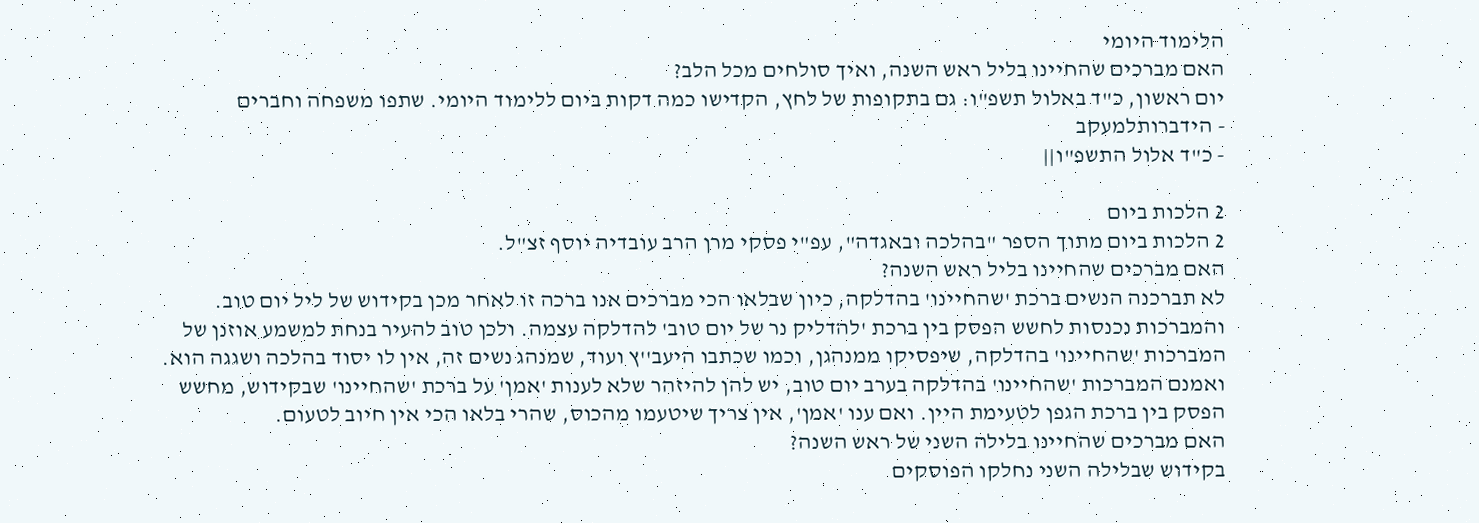הלימוד היומי
האם מברכים שהחיינו בליל ראש השנה, ואיך סולחים מכל הלב?
יום ראשון, כ"ד באלול תשפ"ו: גם בתקופות של לחץ, הקדישו כמה דקות ביום ללימוד היומי. שתפו משפחה וחברים
- הידברותלמעקב
- כ"ד אלול התשפ"ו||

2 הלכות ביום
2 הלכות ביום מתוך הספר "בהלכה ובאגדה", עפ"י פסקי מרן הרב עובדיה יוסף זצ"ל.
האם מברכים שהחיינו בליל ראש השנה?
לא תברכנה הנשים ברכת 'שהחיינו' בהדלקה, כיון שבלאו הכי מברכים אנו ברכה זו לאחר מכן בקידוש של ליל יום טוב. והמברכות נכנסות לחשש הפסק בין ברכת 'להדליק נר של יום טוב' להדלקה עצמה. ולכן טוב להעיר בנחת למשמע אוזנן של המברכות 'שהחיינו' בהדלקה, שיפסיקו ממנהגן, וכמו שכתבו היעב''ץ ועוד, שמנהג נשים זה, אין לו יסוד בהלכה ושגגה הוא.
ואמנם המברכות 'שהחיינו' בהדלקה בערב יום טוב, יש להן להיזהר שלא לענות 'אמן' על ברכת 'שהחיינו' שבקידוש, מחשש הפסק בין ברכת הגפן לטעימת היין. ואם ענו 'אמן', אין צריך שיטעמו מהכוס, שהרי בלאו הכי אין חיוב לטעום.
האם מברכים שהחיינו בלילה השני של ראש השנה?
בקידוש שבלילה השני נחלקו הפוסקים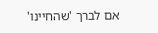אם לברך 'שהחיינו'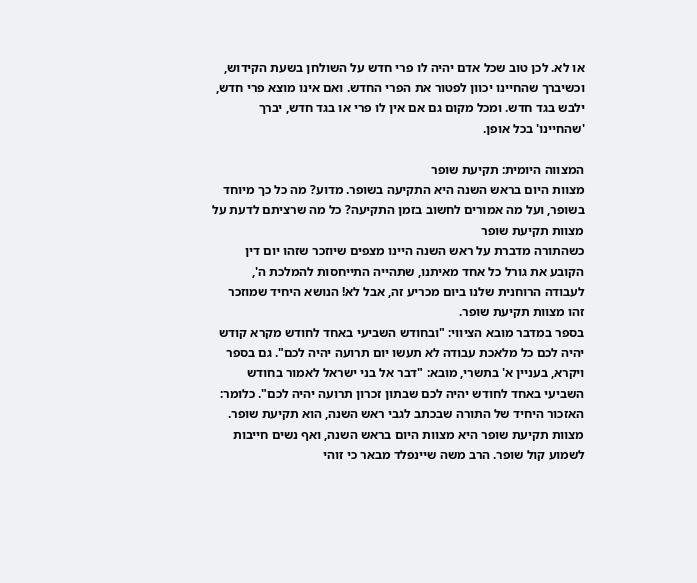או לא. לכן טוב שכל אדם יהיה לו פרי חדש על השולחן בשעת הקידוש, וכשיברך שהחיינו יכוון לפטור את הפרי החדש. ואם אינו מוצא פרי חדש, ילבש בגד חדש. ומכל מקום גם אם אין לו פרי או בגד חדש, יברך 'שהחיינו' בכל אופן.

המצווה היומית: תקיעת שופר
מצוות היום בראש השנה היא התקיעה בשופר. מדוע? מה כל כך מיוחד בשופר, ועל מה אמורים לחשוב בזמן התקיעה? כל מה שרציתם לדעת על מצוות תקיעת שופר
כשהתורה מדברת על ראש השנה היינו מצפים שיוזכר שזהו יום דין הקובע את גורל כל אחד מאיתנו, שתהייה התייחסות להמלכת ה', לעבודה הרוחנית שלנו ביום מכריע זה, אבל לא! הנושא היחיד שמוזכר זהו מצוות תקיעת שופר.
בספר במדבר מובא הציווי: "ובחודש השביעי באחד לחודש מקרא קודש יהיה לכם כל מלאכת עבודה לא תעשו יום תרועה יהיה לכם". גם בספר ויקרא, בעניין א' בתשרי, מובא: "דבר אל בני ישראל לאמור בחודש השביעי באחד לחודש יהיה לכם שבתון זכרון תרועה יהיה לכם". כלומר: האזכור היחיד של התורה שבכתב לגבי ראש השנה, הוא תקיעת שופר.
מצוות תקיעת שופר היא מצוות היום בראש השנה, ואף נשים חייבות לשמוע קול שופר. הרב משה שיינפלד מבאר כי זוהי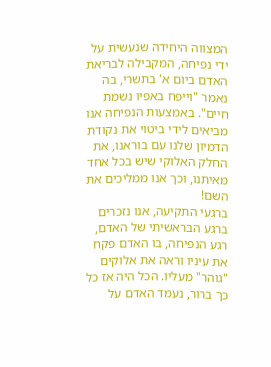המצווה היחידה שנעשית על ידי נפיחה, המקבילה לבריאת האדם ביום א' בתשרי, בה נאמר "וייפח באפיו נשמת חיים". באמצעות הנפיחה אנו מביאים לידי ביטוי את נקודת הדמיון שלנו עם בוראנו, את החלק האלוקי שיש בכל אחד מאיתנו, וכך אנו ממליכים את השם!
ברגעי התקיעה, אנו נזכרים ברגע הבראשיתי של האדם, רגע הנפיחה, בו האדם פקח את עיניו וראה את אלוקים "גוהר" מעליו. הכל היה אז כל כך ברור, נעמד האדם על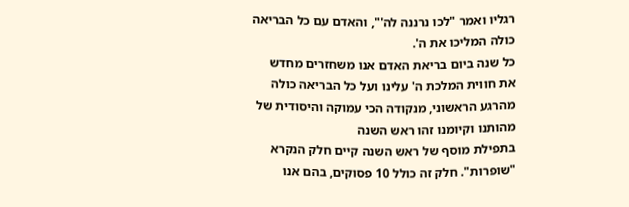רגליו ואמר "לכו נרננה לה'", והאדם עם כל הבריאה כולה המליכו את ה'.
כל שנה ביום בריאת האדם אנו משחזרים מחדש את חווית המלכת ה' עלינו ועל כל הבריאה כולה מהרגע הראשוני, מנקודה הכי עמוקה והיסודית של מהותנו וקיומנו זהו ראש השנה
בתפילת מוסף של ראש השנה קיים חלק הנקרא "שופרות". חלק זה כולל 10 פסוקים, בהם אנו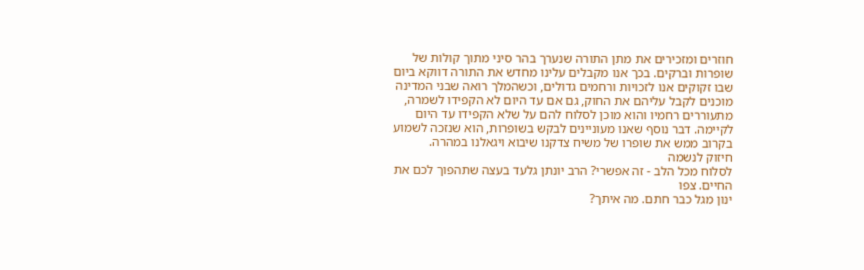חוזרים ומזכירים את מתן התורה שנערך בהר סיני מתוך קולות של שופרות וברקים. בכך אנו מקבלים עלינו מחדש את התורה דווקא ביום שבו זקוקים אנו לזכויות ורחמים גדולים, וכשהמלך רואה שבני המדינה מוכנים לקבל עליהם את החוק, גם אם עד היום לא הקפידו לשמרה, מתעוררים רחמיו והוא מוכן לסלוח להם על שלא הקפידו עד היום לקיימה. דבר נוסף שאנו מעוניינים לבקש בשופרות, הוא שנזכה לשמוע בקרוב ממש את שופרו של משיח צדקנו שיבוא ויגאלנו במהרה.
חיזוק לנשמה
לסלוח מכל הלב - זה אפשרי? הרב יונתן גלעד בעצה שתהפוך לכם את החיים. צפו
ינון מגל כבר חתם. מה איתך?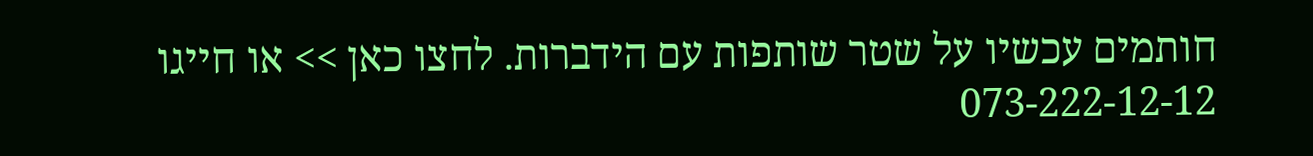חותמים עכשיו על שטר שותפות עם הידברות. לחצו כאן >> או חייגו 073-222-12-12